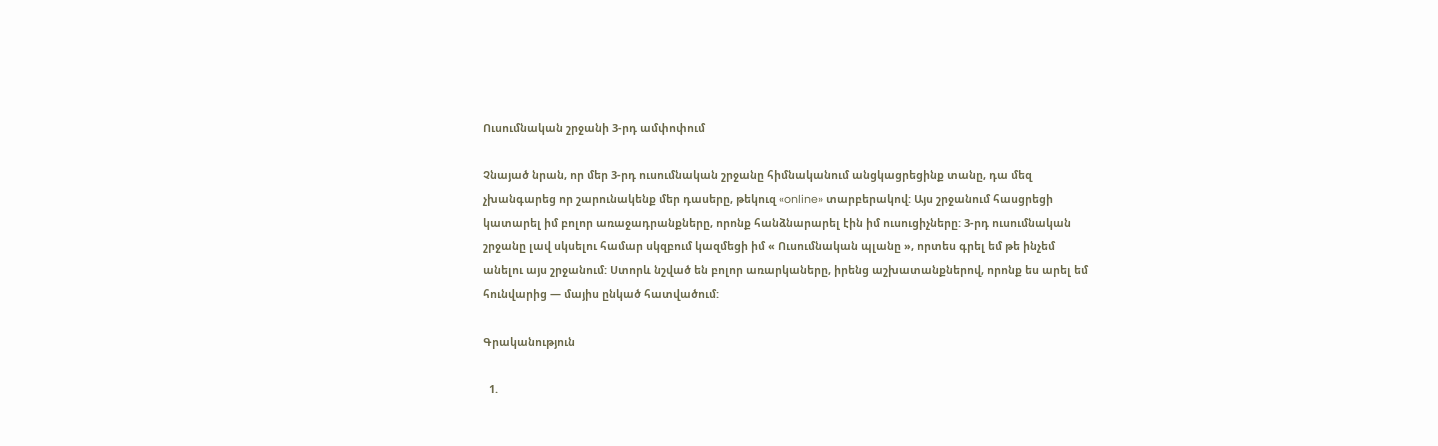Ուսումնական շրջանի 3-րդ ամփոփում

Չնայած նրան, որ մեր 3-րդ ուսումնական շրջանը հիմնականում անցկացրեցինք տանը, դա մեզ չխանգարեց որ շարունակենք մեր դասերը, թեկուզ «online» տարբերակով: Այս շրջանում հասցրեցի կատարել իմ բոլոր առաջադրանքները, որոնք հանձնարարել էին իմ ուսուցիչները: 3-րդ ուսումնական շրջանը լավ սկսելու համար սկզբում կազմեցի իմ « Ուսումնական պլանը », որտես գրել եմ թե ինչեմ անելու այս շրջանում: Ստորև նշված են բոլոր առարկաները, իրենց աշխատանքներով, որոնք ես արել եմ հունվարից — մայիս ընկած հատվածում:

Գրականություն

  1.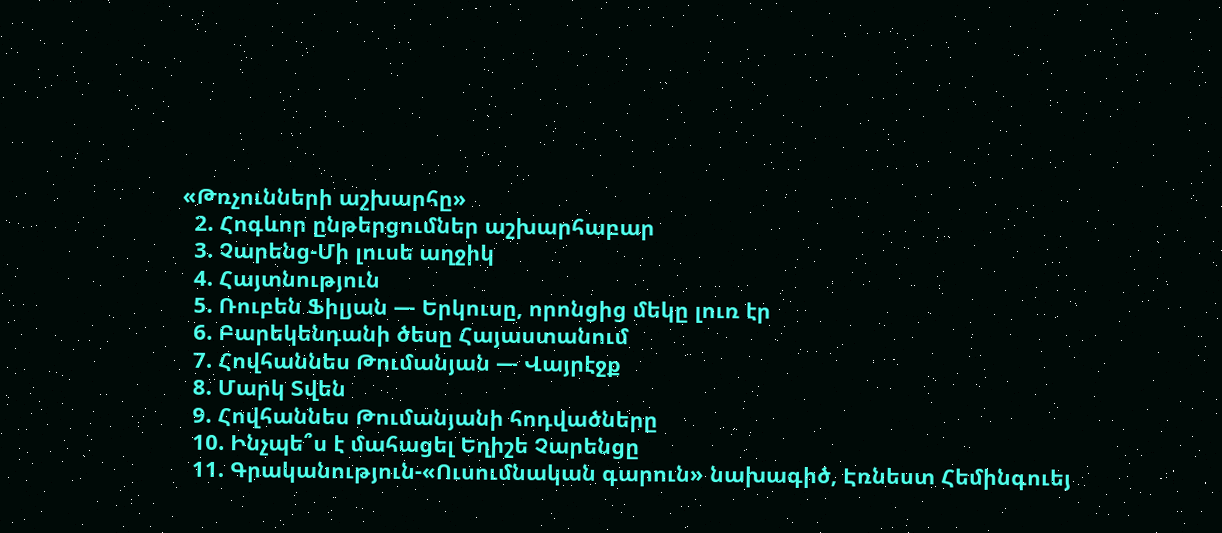«Թռչունների աշխարհը»
  2. Հոգևոր ընթերցումներ աշխարհաբար
  3. Չարենց-Մի լուսե աղջիկ
  4. Հայտնություն
  5. Ռուբեն Ֆիլյան — Երկուսը, որոնցից մեկը լուռ էր
  6. Բարեկենդանի ծեսը Հայաստանում
  7. Հովհաննես Թումանյան — Վայրէջք
  8. Մարկ Տվեն
  9. Հովհաննես Թումանյանի հոդվածները
  10. Ինչպե՞ս է մահացել Եղիշե Չարենցը
  11. Գրականություն-«Ուսումնական գարուն» նախագիծ, Էռնեստ Հեմինգուեյ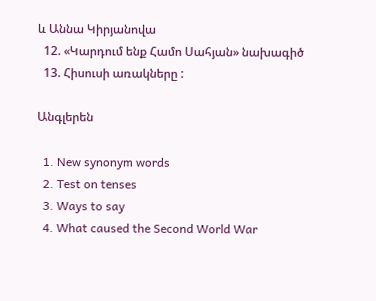և Աննա Կիրյանովա
  12. «Կարդում ենք Համո Սահյան» նախագիծ
  13. Հիսուսի առակները :

Անգլերեն

  1. New synonym words
  2. Test on tenses
  3. Ways to say
  4. What caused the Second World War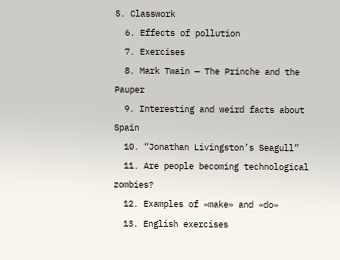5. Classwork
  6. Effects of pollution
  7. Exercises
  8. Mark Twain — The Prinche and the Pauper
  9. Interesting and weird facts about Spain
  10. “Jonathan Livingston’s Seagull”
  11. Are people becoming technological zombies?
  12. Examples of «make» and «do»
  13. English exercises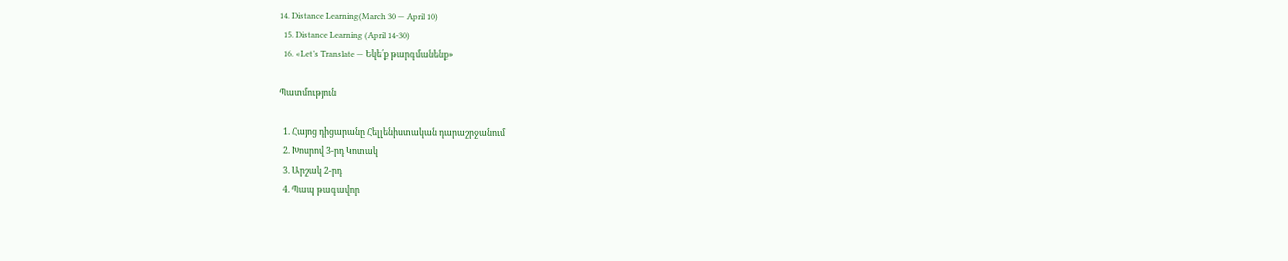14. Distance Learning(March 30 — April 10)
  15. Distance Learning (April 14-30)
  16. «Let’s Translate — Եկե՛ք թարգմանենք»

Պատմություն

  1. Հայոց դիցարանը Հելլենիստական դարաշրջանում
  2. Խոսրով 3-րդ Կոտակ
  3. Արշակ 2-րդ
  4. Պապ թագավոր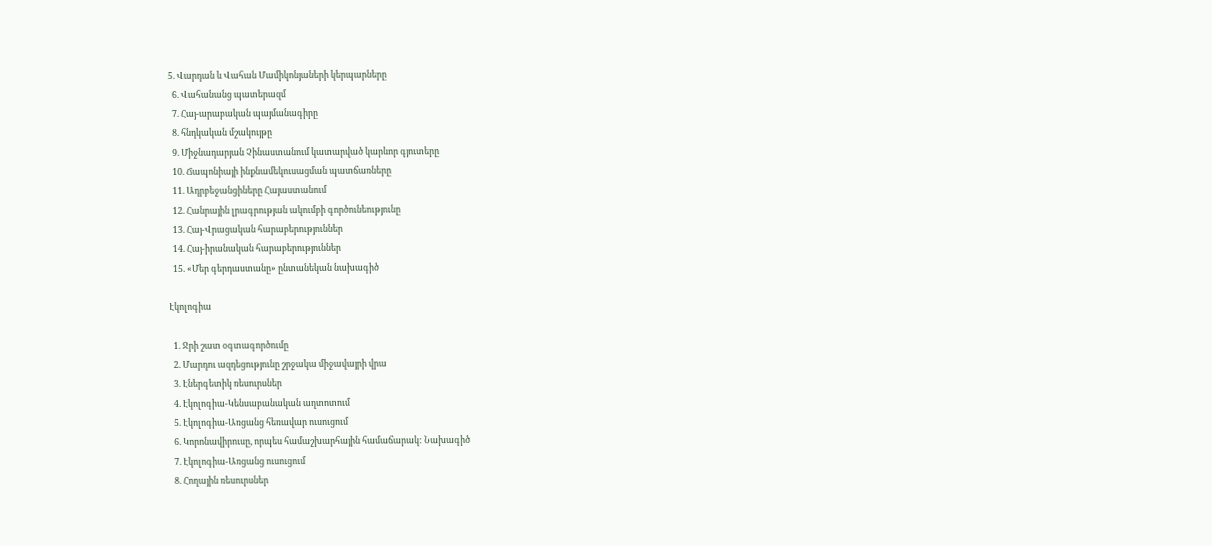5. Վարդան և Վահան Մամիկոնյաների կերպարները
  6. Վահանանց պատերազմ
  7. Հայ-արաբական պայմանագիրը
  8. հնդկական մշակույթը
  9. Միջնադարյան Չինաստանում կատարված կարևոր գյուտերը
  10. Ճապոնիայի ինքնամեկուսացման պատճառները
  11. Ադրբեջանցիները Հայաստանում
  12. Հանրային լրագրության ակումբի գործունեությունը
  13. Հայ-Վրացական հարաբերություններ
  14. Հայ-իրանական հարաբերություններ
  15. «Մեր գերդաստանը» ընտանեկան նախագիծ

Էկոլոգիա

  1. Ջրի շատ օգտագործումը
  2. Մարդու ազդեցությունը շրջակա միջավայրի վրա
  3. Էներգետիկ ռեսուրսներ
  4. Էկոլոգիա-Կենսաբանական աղտոտում
  5. Էկոլոգիա-Առցանց հեռավար ուսուցում
  6. Կորոնավիրուսը, որպես համաշխարհային համաճարակ: Նախագիծ
  7. Էկոլոգիա-Առցանց ուսուցում
  8. Հողային ռեսուրսներ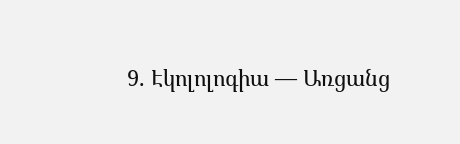9. Էկոլոլոգիա — Առցանց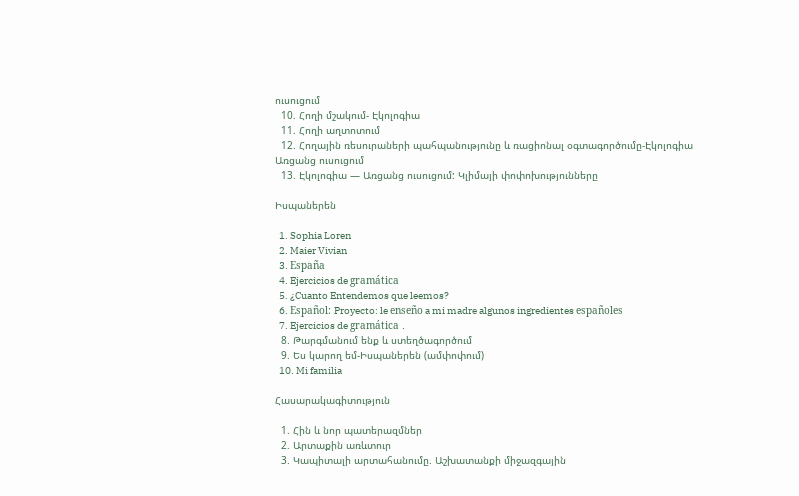ուսուցում
  10. Հողի մշակում- Էկոլոգիա
  11. Հողի աղտոտում
  12. Հողային ռեսուրաների պահպանությունը և ռացիոնալ օգտագործումը-Էկոլոգիա Առցանց ուսուցում
  13. Էկոլոգիա — Առցանց ուսուցում: Կլիմայի փոփոխությունները

Իսպաներեն

  1. Sophia Loren
  2. Maier Vivian
  3. España
  4. Ejercicios de gramática
  5. ¿Cuanto Entendemos que leemos?
  6. Español: Proyecto: le enseño a mi madre algunos ingredientes españoles
  7. Ejercicios de gramática ․
  8. Թարգմանում ենք և ստեղծագործում
  9. Ես կարող եմ-Իսպաներեն (ամփոփում)
  10. Mi familia

Հասարակագիտություն

  1. Հին և նոր պատերազմներ
  2. Արտաքին առևտուր
  3. Կապիտալի արտահանումը. Աշխատանքի միջազգային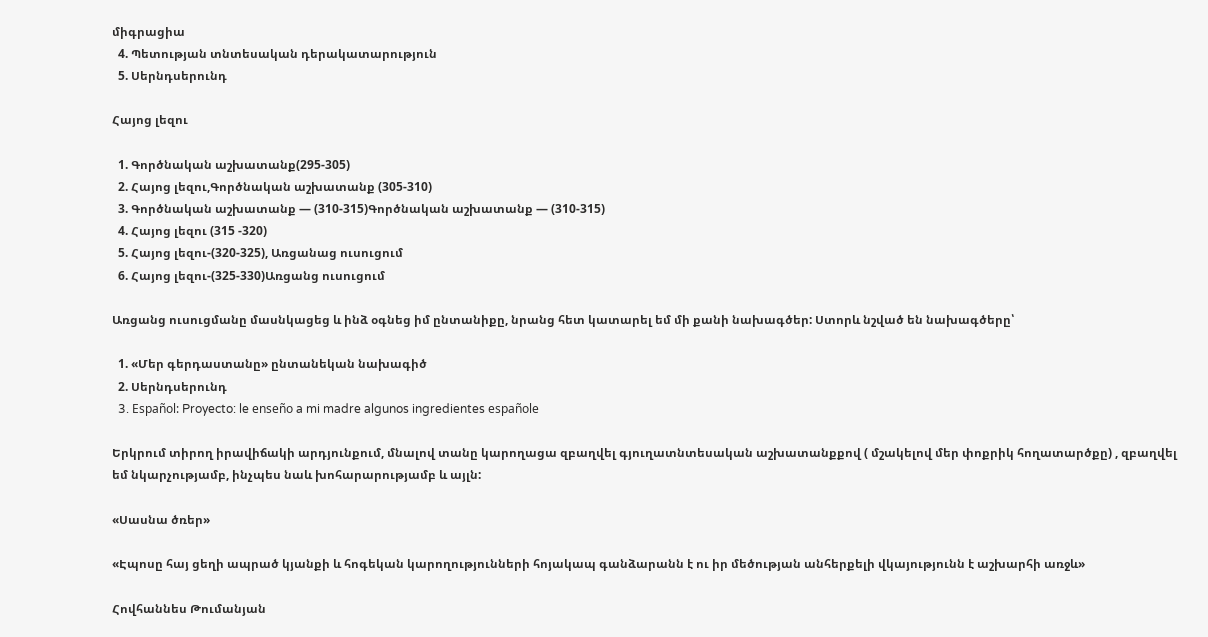միգրացիա
  4. Պետության տնտեսական դերակատարություն
  5. Սերնդսերունդ

Հայոց լեզու

  1. Գործնական աշխատանք(295-305)
  2. Հայոց լեզու,Գործնական աշխատանք (305-310)
  3. Գործնական աշխատանք — (310-315)Գործնական աշխատանք — (310-315)
  4. Հայոց լեզու (315 -320)
  5. Հայոց լեզու-(320-325), Առցանաց ուսուցում
  6. Հայոց լեզու-(325-330)Առցանց ուսուցում

Առցանց ուսուցմանը մասնկացեց և ինձ օգնեց իմ ընտանիքը, նրանց հետ կատարել եմ մի քանի նախագծեր: Ստորև նշված են նախագծերը՝

  1. «Մեր գերդաստանը» ընտանեկան նախագիծ
  2. Սերնդսերունդ
  3. Español: Proyecto: le enseño a mi madre algunos ingredientes españole

Երկրում տիրող իրավիճակի արդյունքում, մնալով տանը կարողացա զբաղվել գյուղատնտեսական աշխատանքքով ( մշակելով մեր փոքրիկ հողատարծքը) , զբաղվել եմ նկարչությամբ, ինչպես նաև խոհարարությամբ և այլն:

«Սասնա ծռեր»

«Էպոսը հայ ցեղի ապրած կյանքի և հոգեկան կարողությունների հոյակապ գանձարանն է ու իր մեծության անհերքելի վկայությունն է աշխարհի առջև»

Հովհաննես Թումանյան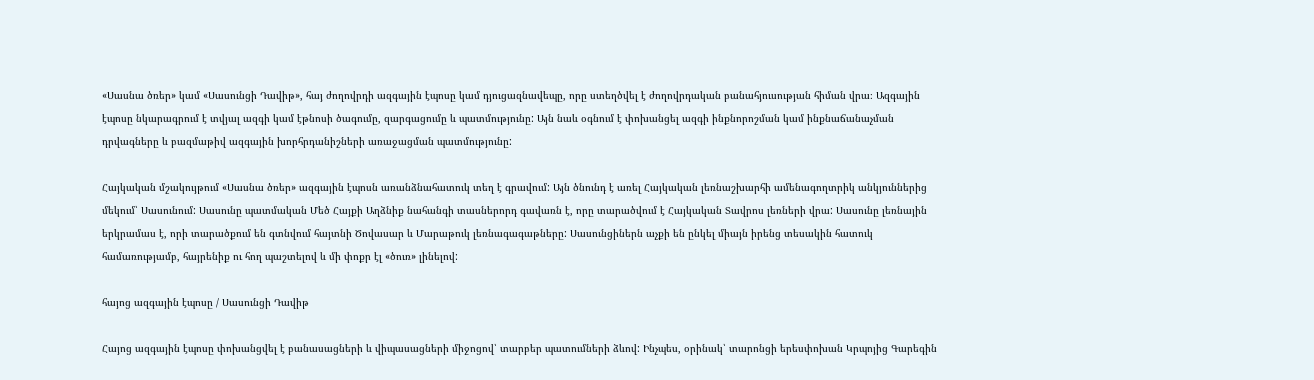«Սասնա ծռեր» կամ «Սասունցի Դավիթ», հայ ժողովրդի ազգային էպոսը կամ դյուցազնավեպը, որը ստեղծվել է ժողովրդական բանահյուսության հիման վրա։ Ազգային էպոսը նկարագրում է տվյալ ազգի կամ էթնոսի ծագումը, զարգացումը և պատմությունը: Այն նաև օգնում է փոխանցել ազգի ինքնորոշման կամ ինքնաճանաչման դրվագները և բազմաթիվ ազգային խորհրդանիշների առաջացման պատմությունը:

Հայկական մշակույթում «Սասնա ծռեր» ազգային էպոսն առանձնահատուկ տեղ է գրավում: Այն ծնունդ է առել Հայկական լեռնաշխարհի ամենագողտրիկ անկյուններից մեկում՝ Սասունում: Սասունը պատմական Մեծ Հայքի Աղձնիք նահանգի տասներորդ գավառն է, որը տարածվում է Հայկական Տավրոս լեռների վրա: Սասունը լեռնային երկրամաս է, որի տարածքում են գտնվում հայտնի Ծովասար և Մարաթուկ լեռնագագաթները: Սասունցիներն աչքի են ընկել միայն իրենց տեսակին հատուկ համառությամբ, հայրենիք ու հող պաշտելով և մի փոքր էլ «ծուռ» լինելով:

հայոց ազգային էպոսը / Սասունցի Դավիթ

Հայոց ազգային էպոսը փոխանցվել է բանասացների և վիպասացների միջոցով՝ տարբեր պատումների ձևով: Ինչպես, օրինակ՝ տարոնցի երեսփոխան Կրպոյից Գարեգին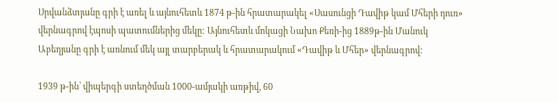Սրվանձտյանը գրի է առել և այնուհետև 1874 թ-ին հրատարակել «Սասունցի Դավիթ կամ Մհերի դուռ» վերնագրով էպոսի պատումներից մեկը: Այնուհետև մոկացի Նախո Քեռի-ից 1889թ-ին Մանուկ Աբեղյանը գրի է առնում մեկ այլ տարբերակ և հրատարակում «Դավիթ և Մհեր» վերնագրով:

1939 թ-ին՝ վիպերգի ստեղծման 1000-ամյակի առթիվ, 60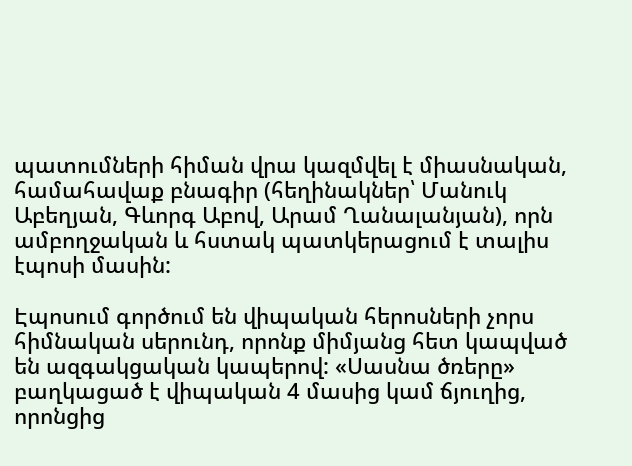պատումների հիման վրա կազմվել է միասնական, համահավաք բնագիր (հեղինակներ՝ Մանուկ Աբեղյան, Գևորգ Աբով, Արամ Ղանալանյան), որն ամբողջական և հստակ պատկերացում է տալիս էպոսի մասին:

Էպոսում գործում են վիպական հերոսների չորս հիմնական սերունդ, որոնք միմյանց հետ կապված են ազգակցական կապերով: «Սասնա ծռերը» բաղկացած է վիպական 4 մասից կամ ճյուղից, որոնցից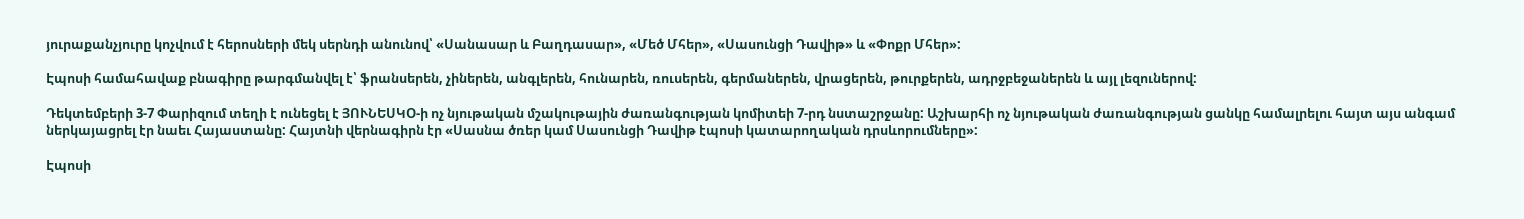յուրաքանչյուրը կոչվում է հերոսների մեկ սերնդի անունով՝ «Սանասար և Բաղդասար», «Մեծ Մհեր», «Սասունցի Դավիթ» և «Փոքր Մհեր»:

Էպոսի համահավաք բնագիրը թարգմանվել է՝ ֆրանսերեն, չիներեն, անգլերեն, հունարեն, ռուսերեն, գերմաներեն, վրացերեն, թուրքերեն, ադրջբեջաներեն և այլ լեզուներով:

Դեկտեմբերի 3-7 Փարիզում տեղի է ունեցել է ՅՈՒՆԵՍԿՕ-ի ոչ նյութական մշակութային ժառանգության կոմիտեի 7-րդ նստաշրջանը: Աշխարհի ոչ նյութական ժառանգության ցանկը համալրելու հայտ այս անգամ ներկայացրել էր նաեւ Հայաստանը: Հայտնի վերնագիրն էր «Սասնա ծռեր կամ Սասունցի Դավիթ էպոսի կատարողական դրսևորումները»:

Էպոսի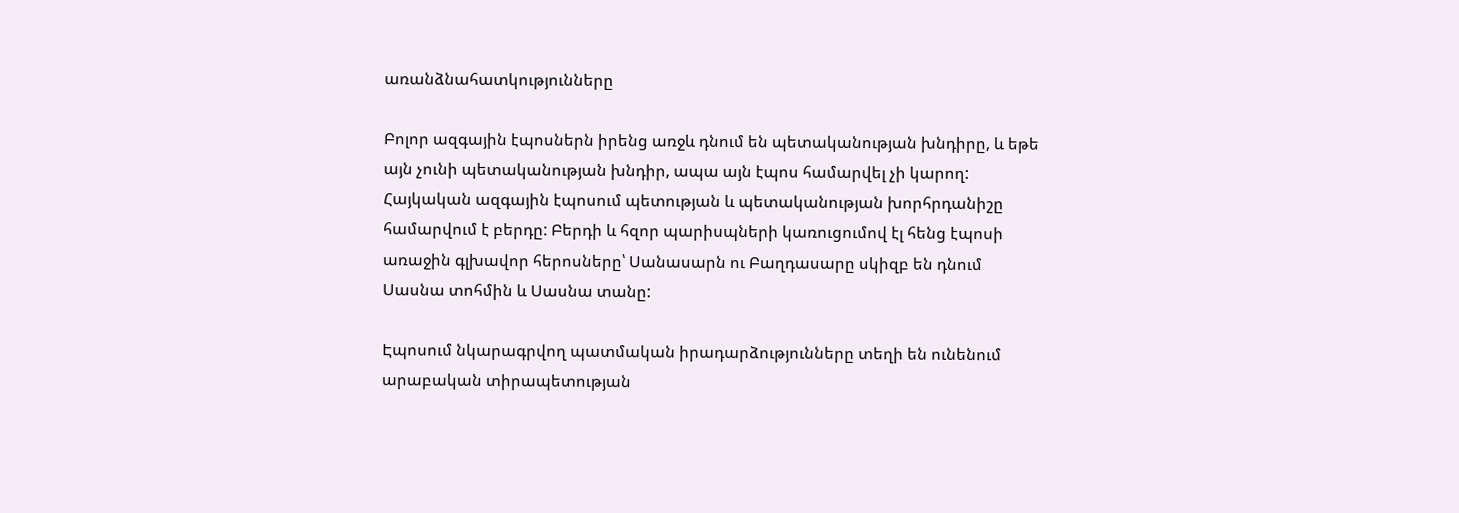առանձնահատկությունները

Բոլոր ազգային էպոսներն իրենց առջև դնում են պետականության խնդիրը, և եթե այն չունի պետականության խնդիր, ապա այն էպոս համարվել չի կարող: Հայկական ազգային էպոսում պետության և պետականության խորհրդանիշը համարվում է բերդը: Բերդի և հզոր պարիսպների կառուցումով էլ հենց էպոսի առաջին գլխավոր հերոսները՝ Սանասարն ու Բաղդասարը սկիզբ են դնում Սասնա տոհմին և Սասնա տանը:

Էպոսում նկարագրվող պատմական իրադարձությունները տեղի են ունենում արաբական տիրապետության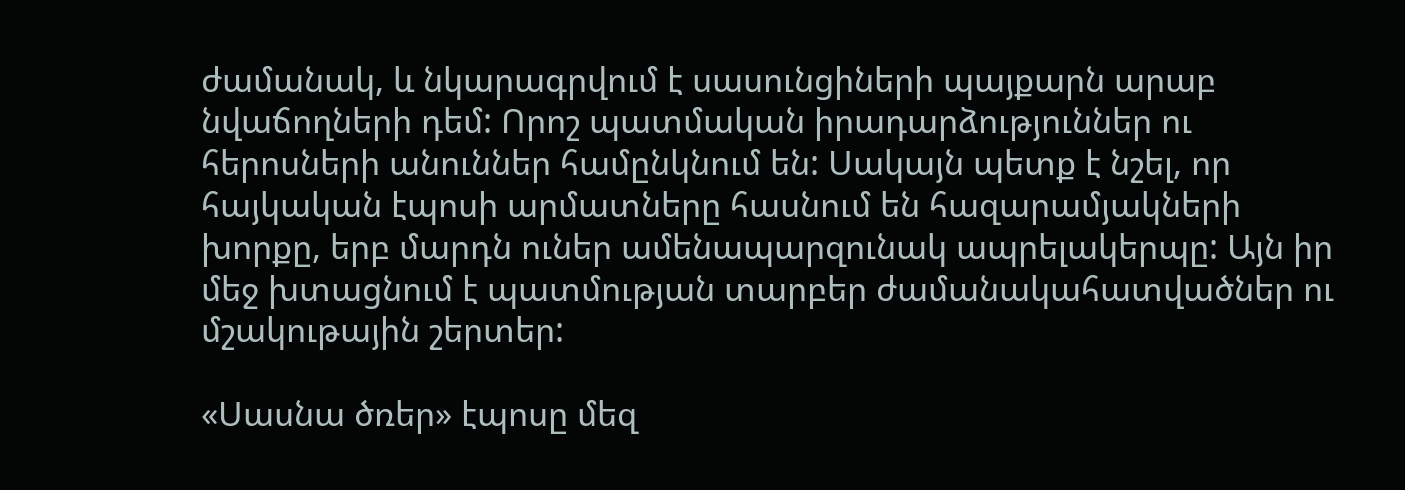ժամանակ, և նկարագրվում է սասունցիների պայքարն արաբ նվաճողների դեմ: Որոշ պատմական իրադարձություններ ու հերոսների անուններ համընկնում են: Սակայն պետք է նշել, որ հայկական էպոսի արմատները հասնում են հազարամյակների խորքը, երբ մարդն ուներ ամենապարզունակ ապրելակերպը: Այն իր մեջ խտացնում է պատմության տարբեր ժամանակահատվածներ ու մշակութային շերտեր:

«Սասնա ծռեր» էպոսը մեզ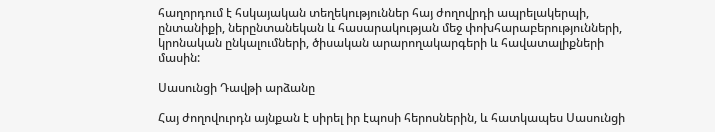հաղորդում է հսկայական տեղեկություններ հայ ժողովրդի ապրելակերպի, ընտանիքի, ներընտանեկան և հասարակության մեջ փոխհարաբերությունների, կրոնական ընկալումների, ծիսական արարողակարգերի և հավատալիքների մասին:

Սասունցի Դավթի արձանը

Հայ ժողովուրդն այնքան է սիրել իր էպոսի հերոսներին, և հատկապես Սասունցի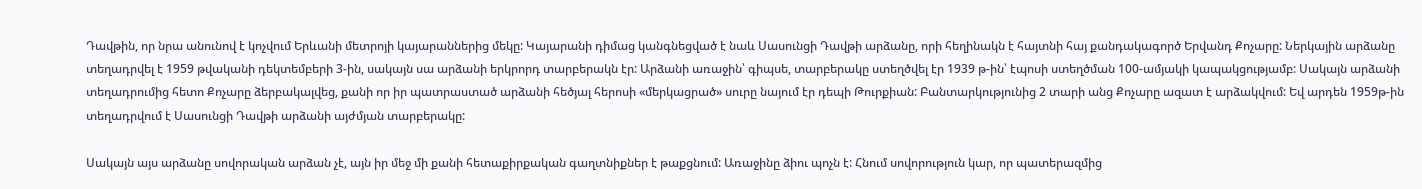Դավթին, որ նրա անունով է կոչվում Երևանի մետրոյի կայարաններից մեկը: Կայարանի դիմաց կանգնեցված է նաև Սասունցի Դավթի արձանը, որի հեղինակն է հայտնի հայ քանդակագործ Երվանդ Քոչարը: Ներկային արձանը տեղադրվել է 1959 թվականի դեկտեմբերի 3-ին, սակայն սա արձանի երկրորդ տարբերակն էր: Արձանի առաջին՝ գիպսե, տարբերակը ստեղծվել էր 1939 թ-ին՝ էպոսի ստեղծման 100-ամյակի կապակցությամբ: Սակայն արձանի տեղադրումից հետո Քոչարը ձերբակալվեց, քանի որ իր պատրաստած արձանի հեծյալ հերոսի «մերկացրած» սուրը նայում էր դեպի Թուրքիան: Բանտարկությունից 2 տարի անց Քոչարը ազատ է արձակվում: Եվ արդեն 1959թ-ին տեղադրվում է Սասունցի Դավթի արձանի այժմյան տարբերակը:

Սակայն այս արձանը սովորական արձան չէ, այն իր մեջ մի քանի հետաքիրքական գաղտնիքներ է թաքցնում: Առաջինը ձիու պոչն է: Հնում սովորություն կար, որ պատերազմից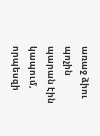առաջ ձիու պոչին պարան էին կապում, որպեսզի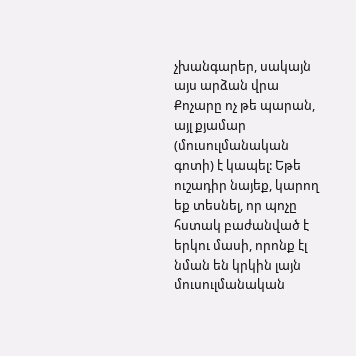չխանգարեր, սակայն այս արձան վրա Քոչարը ոչ թե պարան, այլ քյամար (մուսուլմանական գոտի) է կապել: Եթե ուշադիր նայեք, կարող եք տեսնել, որ պոչը հստակ բաժանված է երկու մասի, որոնք էլ նման են կրկին լայն մուսուլմանական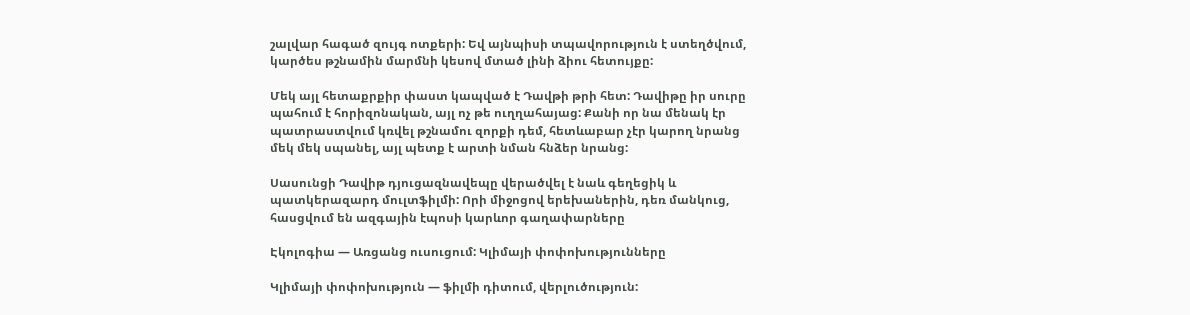շալվար հագած զույգ ոտքերի: Եվ այնպիսի տպավորություն է ստեղծվում, կարծես թշնամին մարմնի կեսով մտած լինի ձիու հետույքը:

Մեկ այլ հետաքրքիր փաստ կապված է Դավթի թրի հետ: Դավիթը իր սուրը պահում է հորիզոնական, այլ ոչ թե ուղղահայաց: Քանի որ նա մենակ էր պատրաստվում կռվել թշնամու զորքի դեմ, հետևաբար չէր կարող նրանց մեկ մեկ սպանել, այլ պետք է արտի նման հնձեր նրանց:

Սասունցի Դավիթ դյուցազնավեպը վերածվել է նաև գեղեցիկ և պատկերազարդ մուլտֆիլմի: Որի միջոցով երեխաներին, դեռ մանկուց, հասցվում են ազգային էպոսի կարևոր գաղափարները

Էկոլոգիա — Առցանց ուսուցում: Կլիմայի փոփոխությունները

Կլիմայի փոփոխություն — ֆիլմի դիտում, վերլուծություն: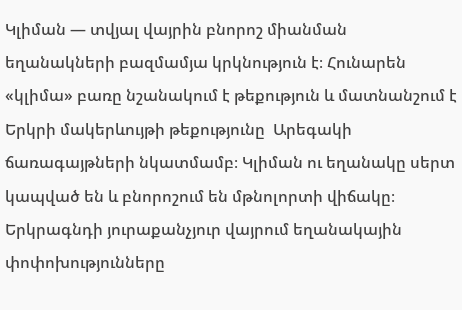Կլիման — տվյալ վայրին բնորոշ միանման եղանակների բազմամյա կրկնություն է։ Հունարեն «կլիմա» բառը նշանակում է թեքություն և մատնանշում է Երկրի մակերևույթի թեքությունը  Արեգակի ճառագայթների նկատմամբ։ Կլիման ու եղանակը սերտ կապված են և բնորոշում են մթնոլորտի վիճակը։ Երկրագնդի յուրաքանչյուր վայրում եղանակային փոփոխությունները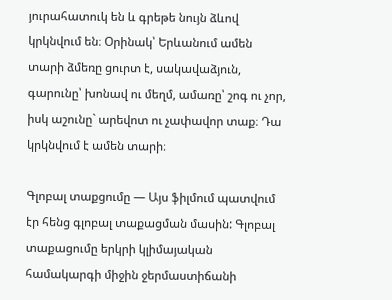յուրահատուկ են և գրեթե նույն ձևով կրկնվում են։ Օրինակ՝ Երևանում ամեն տարի ձմեռը ցուրտ է, սակավաձյուն, գարունը՝ խոնավ ու մեղմ, ամառը՝ շոգ ու չոր, իսկ աշունը` արեվոտ ու չափավոր տաք։ Դա կրկնվում է ամեն տարի։

Գլոբալ տաքցումը — Այս ֆիլմում պատվում էր հենց գլոբալ տաքացման մասին: Գլոբալ տաքացումը երկրի կլիմայական համակարգի միջին ջերմաստիճանի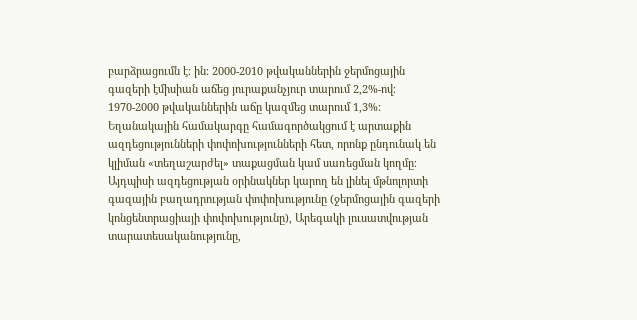բարձրացումն է։ ին։ 2000-2010 թվականներին ջերմոցային գազերի էմիսիան աճեց յուրաքանչյուր տարում 2,2%-ով։ 1970-2000 թվականներին աճը կազմեց տարում 1,3%: Եղանակային համակարգը համագործակցում է արտաքին ազդեցությունների փոփոխությունների հետ, որոնք ընդունակ են կլիման «տեղաշարժել» տաքացման կամ սառեցման կողմը։ Այդպիսի ազդեցության օրինակներ կարող են լինել մթնոլորտի գազային բաղադրության փոփոխությունը (ջերմոցային գազերի կոնցենտրացիայի փոփոխությունը), Արեգակի լուսատվության տարատեսականությունը,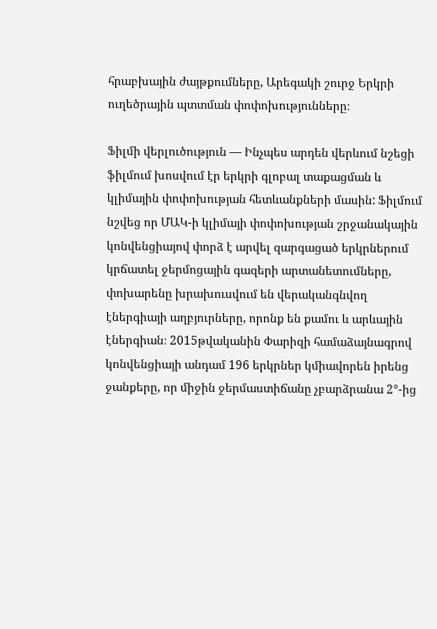հրաբխային ժայթքումները, Արեգակի շուրջ Երկրի ուղեծրային պտտման փոփոխությունները։

Ֆիլմի վերլուծություն — Ինչպես արդեն վերևում նշեցի ֆիլմում խոսվում էր երկրի գլոբալ տաքացման և կլիմային փոփոխության հետևանքների մասին: Ֆիլմում նշվեց որ ՄԱԿ-ի կլիմայի փոփոխության շրջանակային կոնվենցիայով փորձ է արվել զարգացած երկրներում կրճատել ջերմոցային գազերի արտանետումները, փոխարենը խրախուսվում են վերականգնվող էներգիայի աղբյուրները, որոնք են քամու և արևային էներգիան։ 2015թվականին Փարիզի համաձայնագրով կոնվենցիայի անդամ 196 երկրներ կմիավորեն իրենց ջանքերը, որ միջին ջերմաստիճանը չբարձրանա 2°-ից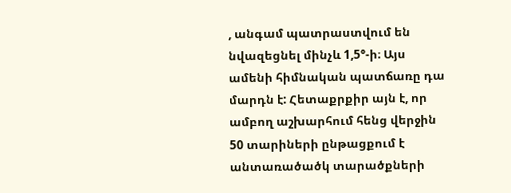, անգամ պատրաստվում են նվազեցնել մինչև 1,5°-ի։ Այս ամենի հիմնական պատճառը դա մարդն է: Հետաքրքիր այն է, որ ամբող աշխարհում հենց վերջին 50 տարիների ընթացքում է անտառածածկ տարածքների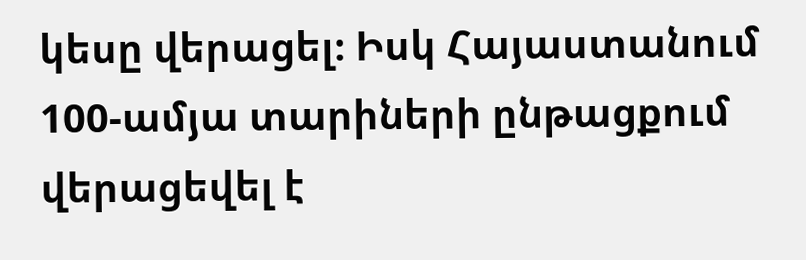կեսը վերացել։ Իսկ Հայաստանում 100-ամյա տարիների ընթացքում վերացեվել է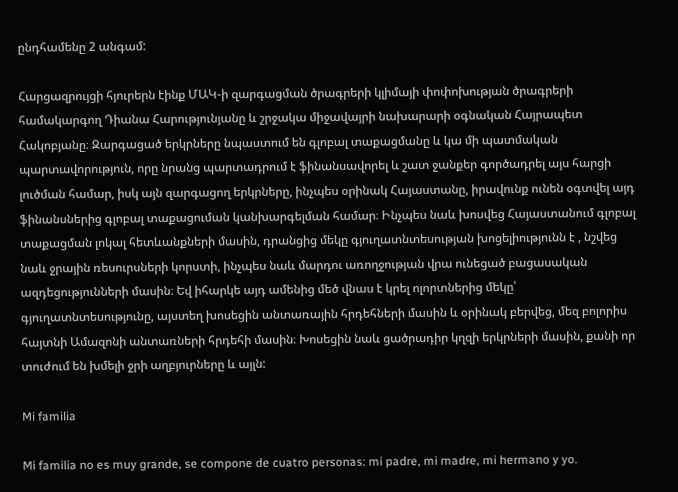ընդհամենը 2 անգամ:

Հարցազրույցի հյուրերն էինք ՄԱԿ-ի զարգացման ծրագրերի կլիմայի փոփոխության ծրագրերի համակարգող Դիանա Հարությունյանը և շրջակա միջավայրի նախարարի օգնական Հայրապետ Հակոբյանը։ Զարգացած երկրները նպաստում են գլոբալ տաքացմանը և կա մի պատմական պարտավորություն, որը նրանց պարտադրում է ֆինանսավորել և շատ ջանքեր գործադրել այս հարցի լուծման համար, իսկ այն զարգացող երկրները, ինչպես օրինակ Հայաստանը, իրավունք ունեն օգտվել այդ ֆինանսներից գլոբալ տաքացուման կանխարգելման համար։ Ինչպես նաև խոսվեց Հայաստանում գլոբալ տաքացման լոկալ հետևանքների մասին, դրանցից մեկը գյուղատնտեսության խոցելիությունն է , նշվեց նաև ջրային ռեսուրսների կորստի, ինչպես նաև մարդու առողջության վրա ունեցած բացասական ազդեցությունների մասին։ Եվ իհարկե այդ ամենից մեծ վնաս է կրել ոլորտներից մեկը՝ գյուղատնտեսությունը, այստեղ խոսեցին անտառային հրդեհների մասին և օրինակ բերվեց, մեզ բոլորիս հայտնի Ամազոնի անտառների հրդեհի մասին։ Խոսեցին նաև ցածրադիր կղզի երկրների մասին, քանի որ տուժում են խմելի ջրի աղբյուրները և այլն:

Mi familia

Mi familia no es muy grande, se compone de cuatro personas: mi padre, mi madre, mi hermano y yo.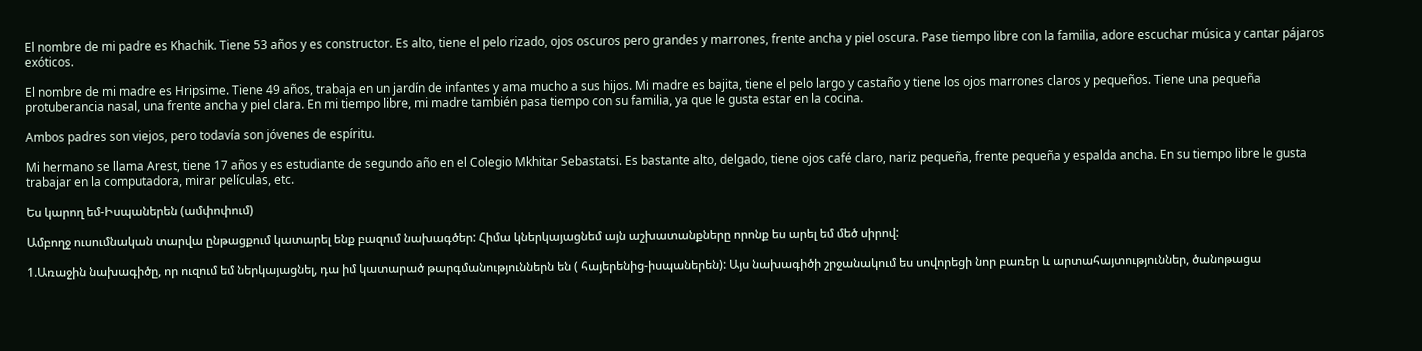El nombre de mi padre es Khachik. Tiene 53 años y es constructor. Es alto, tiene el pelo rizado, ojos oscuros pero grandes y marrones, frente ancha y piel oscura. Pase tiempo libre con la familia, adore escuchar música y cantar pájaros exóticos.

El nombre de mi madre es Hripsime. Tiene 49 años, trabaja en un jardín de infantes y ama mucho a sus hijos. Mi madre es bajita, tiene el pelo largo y castaño y tiene los ojos marrones claros y pequeños. Tiene una pequeña protuberancia nasal, una frente ancha y piel clara. En mi tiempo libre, mi madre también pasa tiempo con su familia, ya que le gusta estar en la cocina.

Ambos padres son viejos, pero todavía son jóvenes de espíritu.

Mi hermano se llama Arest, tiene 17 años y es estudiante de segundo año en el Colegio Mkhitar Sebastatsi. Es bastante alto, delgado, tiene ojos café claro, nariz pequeña, frente pequeña y espalda ancha. En su tiempo libre le gusta trabajar en la computadora, mirar películas, etc.

Ես կարող եմ-Իսպաներեն (ամփոփում)

Ամբողջ ուսումնական տարվա ընթացքում կատարել ենք բազում նախագծեր: Հիմա կներկայացնեմ այն աշխատանքները որոնք ես արել եմ մեծ սիրով:

1.Առաջին նախագիծը, որ ուզում եմ ներկայացնել, դա իմ կատարած թարգմանություններն են ( հայերենից-իսպաներեն): Այս նախագիծի շրջանակում ես սովորեցի նոր բառեր և արտահայտություններ, ծանոթացա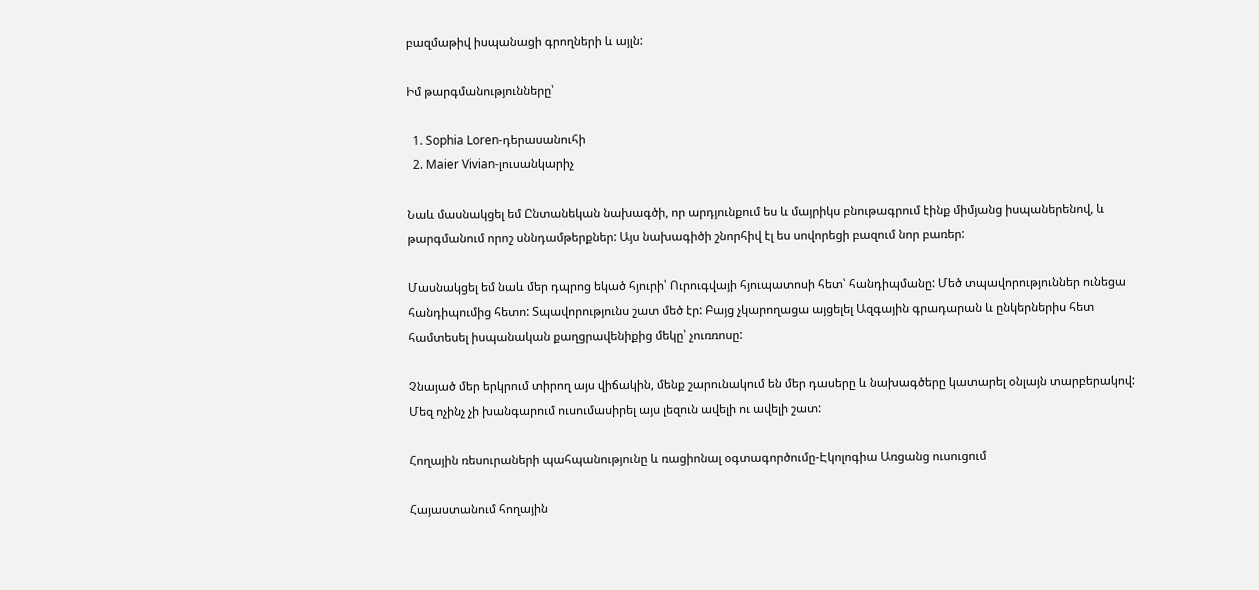բազմաթիվ իսպանացի գրողների և այլն:

Իմ թարգմանությունները՝

  1. Sophia Loren-դերասանուհի
  2. Maier Vivian-լուսանկարիչ

Նաև մասնակցել եմ Ընտանեկան նախագծի, որ արդյունքում ես և մայրիկս բնութագրում էինք միմյանց իսպաներենով, և թարգմանում որոշ սննդամթերքներ: Այս նախագիծի շնորհիվ էլ ես սովորեցի բազում նոր բառեր:

Մասնակցել եմ նաև մեր դպրոց եկած հյուրի՝ Ուրուգվայի հյուպատոսի հետ՝ հանդիպմանը: Մեծ տպավորություններ ունեցա հանդիպումից հետո: Տպավորությունս շատ մեծ էր: Բայց չկարողացա այցելել Ազգային գրադարան և ընկերներիս հետ համտեսել իսպանական քաղցրավենիքից մեկը՝ չուռռոսը:

Չնայած մեր երկրում տիրող այս վիճակին, մենք շարունակում են մեր դասերը և նախագծերը կատարել օնլայն տարբերակով: Մեզ ոչինչ չի խանգարում ուսումասիրել այս լեզուն ավելի ու ավելի շատ:

Հողային ռեսուրաների պահպանությունը և ռացիոնալ օգտագործումը-Էկոլոգիա Առցանց ուսուցում

Հայաստանում հողային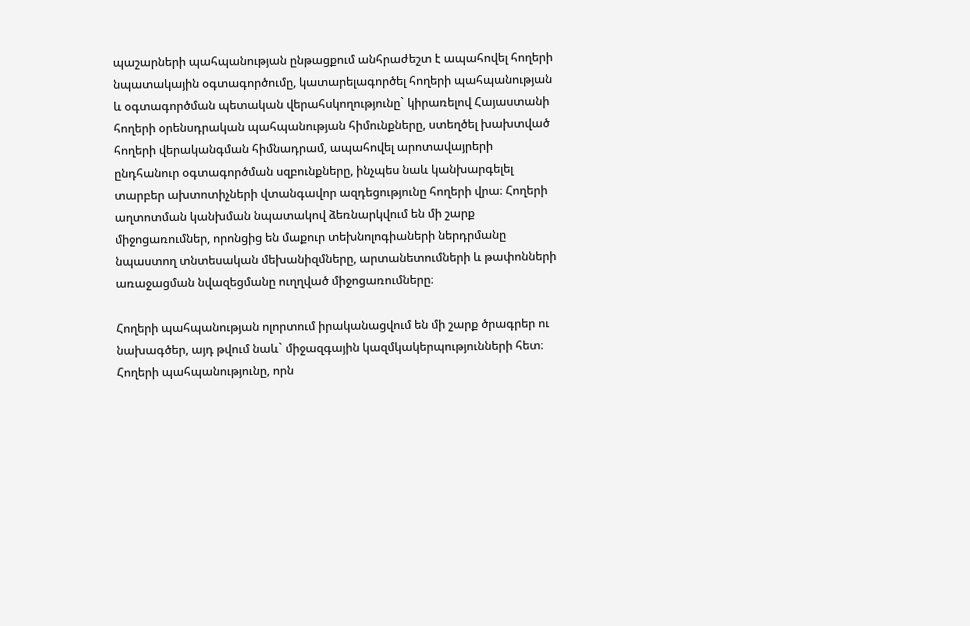պաշարների պահպանության ընթացքում անհրաժեշտ է ապահովել հողերի նպատակային օգտագործումը, կատարելագործել հողերի պահպանության և օգտագործման պետական վերահսկողությունը` կիրառելով Հայաստանի հողերի օրենսդրական պահպանության հիմունքները, ստեղծել խախտված հողերի վերականգման հիմնադրամ, ապահովել արոտավայրերի ընդհանուր օգտագործման սզբունքները, ինչպես նաև կանխարգելել տարբեր ախտոտիչների վտանգավոր ազդեցությունը հողերի վրա։ Հողերի աղտոտման կանխման նպատակով ձեռնարկվում են մի շարք միջոցառումներ, որոնցից են մաքուր տեխնոլոգիաների ներդրմանը նպաստող տնտեսական մեխանիզմները, արտանետումների և թափոնների առաջացման նվազեցմանը ուղղված միջոցառումները։

Հողերի պահպանության ոլորտում իրականացվում են մի շարք ծրագրեր ու նախագծեր, այդ թվում նաև` միջազգային կազմկակերպությունների հետ։ Հողերի պահպանությունը, որն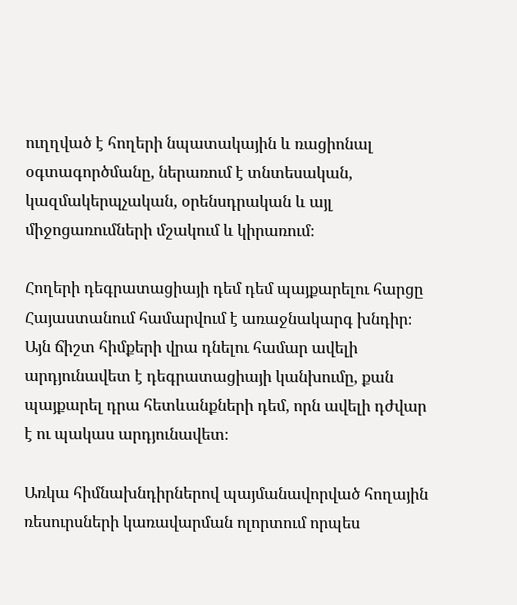ուղղված է հողերի նպատակային և ռացիոնալ օգտագործմանը, ներառում է տնտեսական, կազմակերպչական, օրենսդրական և այլ միջոցառումների մշակում և կիրառում։

Հողերի դեգրատացիայի դեմ դեմ պայքարելու հարցը Հայաստանում համարվում է առաջնակարգ խնդիր։ Այն ճիշտ հիմքերի վրա դնելու համար ավելի արդյունավետ է դեգրատացիայի կանխումը, քան պայքարել դրա հետևանքների դեմ, որն ավելի դժվար է ու պակաս արդյունավետ։

Առկա հիմնախնդիրներով պայմանավորված հողային ռեսուրսների կառավարման ոլորտում որպես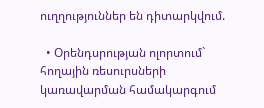ուղղություններ են դիտարկվում.

  • Օրենդսրության ոլորտում` հողային ռեսուրսների կառավարման համակարգում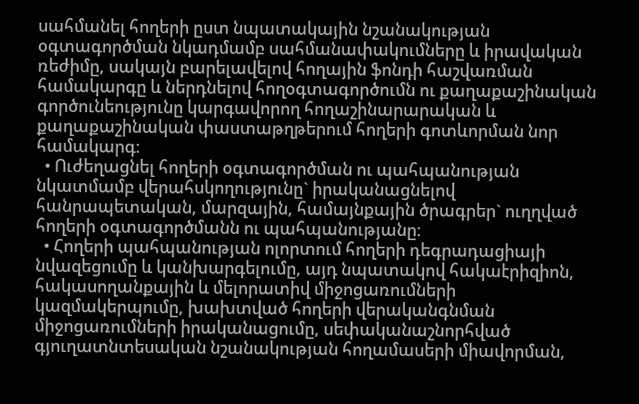սահմանել հողերի ըստ նպատակային նշանակության օգտագործման նկադմամբ սահմանափակումները և իրավական ռեժիմը, սակայն բարելավելով հողային ֆոնդի հաշվառման համակարգը և ներդնելով հողօգտագործումն ու քաղաքաշինական գործունեությունը կարգավորող հողաշինարարական և քաղաքաշինական փաստաթղթերում հողերի գոտևորման նոր համակարգ։
  • Ուժեղացնել հողերի օգտագործման ու պահպանության նկատմամբ վերահսկողությունը` իրականացնելով հանրապետական, մարզային, համայնքային ծրագրեր` ուղղված հողերի օգտագործմանն ու պահպանությանը։
  • Հողերի պահպանության ոլորտում հողերի դեգրադացիայի նվազեցումը և կանխարգելումը, այդ նպատակով հակաէրիզիոն, հակասողանքային և մելորատիվ միջոցառումների կազմակերպումը, խախտված հողերի վերականգնման միջոցառումների իրականացումը, սեփականաշնորհված գյուղատնտեսական նշանակության հողամասերի միավորման,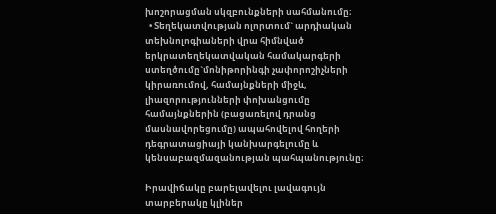խոշորացման սկզբունքների սահմանումը։
  • Տեղեկատվության ոլորտում` արդիական տեխնոլոգիաների վրա հիմնված երկրատեղեկատվական համակարգերի ստեղծումը`մոնիթորինգի չափորոշիչների կիրառումով, համայնքների միջև, լիազորությունների փոխանցումը համայնքներին (բացառելով դրանց մասնավորեցումը) ապահովելով հողերի դեգրատացիայի կանխարգելումը և կենսաբազմազանության պահպանությունը։

Իրավիճակը բարելավելու լավագույն տարբերակը կլիներ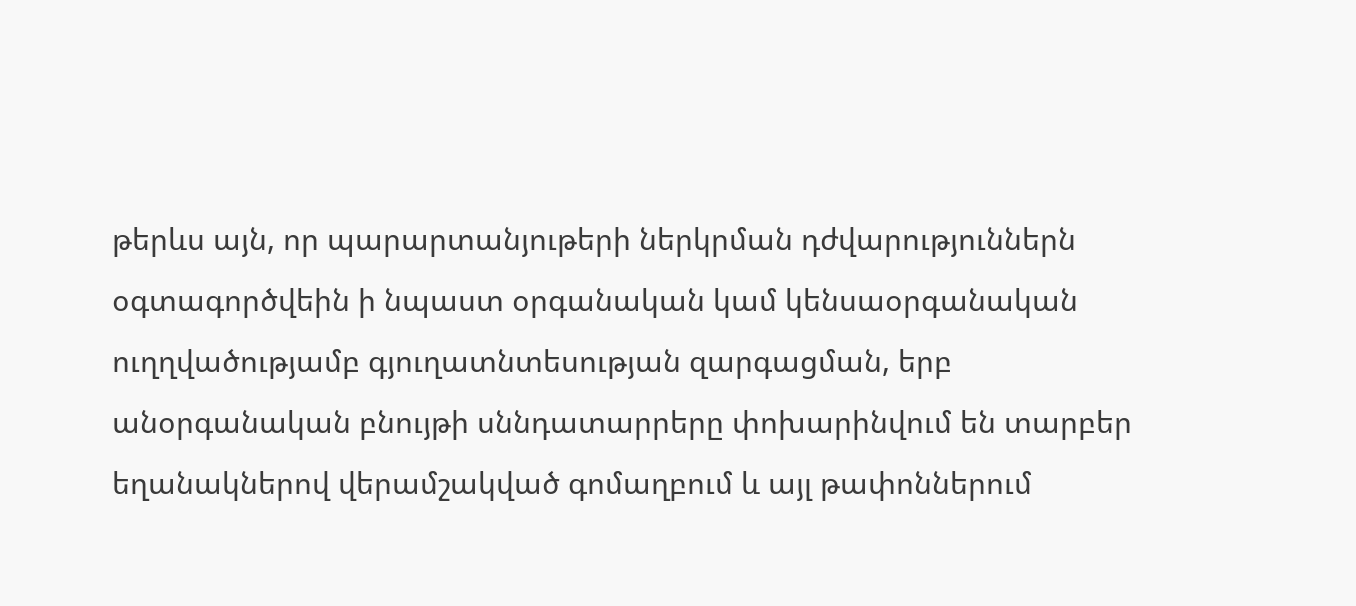թերևս այն, որ պարարտանյութերի ներկրման դժվարություններն օգտագործվեին ի նպաստ օրգանական կամ կենսաօրգանական ուղղվածությամբ գյուղատնտեսության զարգացման, երբ անօրգանական բնույթի սննդատարրերը փոխարինվում են տարբեր եղանակներով վերամշակված գոմաղբում և այլ թափոններում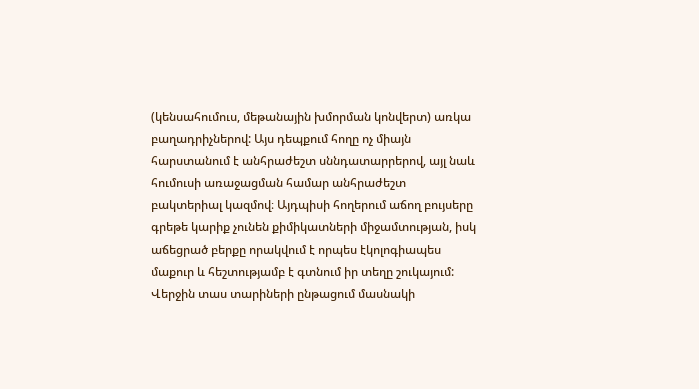(կենսահումուս, մեթանային խմորման կոնվերտ) առկա բաղադրիչներով: Այս դեպքում հողը ոչ միայն հարստանում է անհրաժեշտ սննդատարրերով, այլ նաև հումուսի առաջացման համար անհրաժեշտ բակտերիալ կազմով։ Այդպիսի հողերում աճող բույսերը գրեթե կարիք չունեն քիմիկատների միջամտության, իսկ աճեցրած բերքը որակվում է որպես էկոլոգիապես մաքուր և հեշտությամբ է գտնում իր տեղը շուկայում: Վերջին տաս տարիների ընթացում մասնակի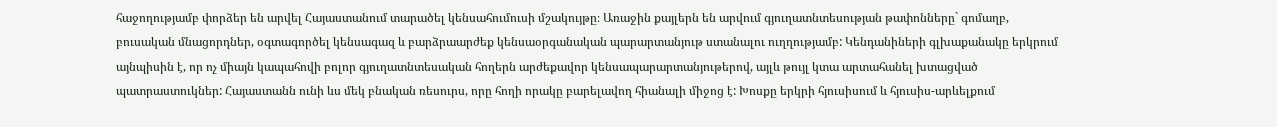հաջողությամբ փորձեր են արվել Հայաստանում տարածել կենսահումուսի մշակույթը։ Առաջին քայլերն են արվում գյուղատնտեսության թափոնները` գոմաղբ, բուսական մնացորդներ, օգտագործել կենսագազ և բարձրաարժեք կենսաօրգանական պարարտանյութ ստանալու ուղղությամբ: Կենդանիների գլխաքանակը երկրում այնպիսին է, որ ոչ միայն կապահովի բոլոր գյուղատնտեսական հողերն արժեքավոր կենսապարարտանյութերով, այլև թույլ կտա արտահանել խտացված պատրաստուկներ: Հայաստանն ունի ևս մեկ բնական ռեսուրս, որը հողի որակը բարելավող հիանալի միջոց է: Խոսքը երկրի հյուսիսում և հյուսիս-արևելքում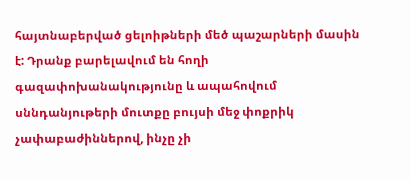հայտնաբերված ցելոիթների մեծ պաշարների մասին է: Դրանք բարելավում են հողի գազափոխանակությունը և ապահովում սննդանյութերի մուտքը բույսի մեջ փոքրիկ չափաբաժիններով, ինչը չի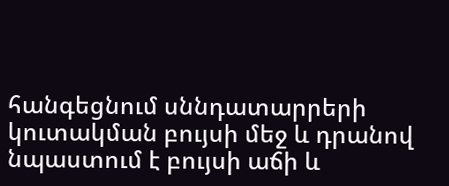հանգեցնում սննդատարրերի կուտակման բույսի մեջ և դրանով նպաստում է բույսի աճի և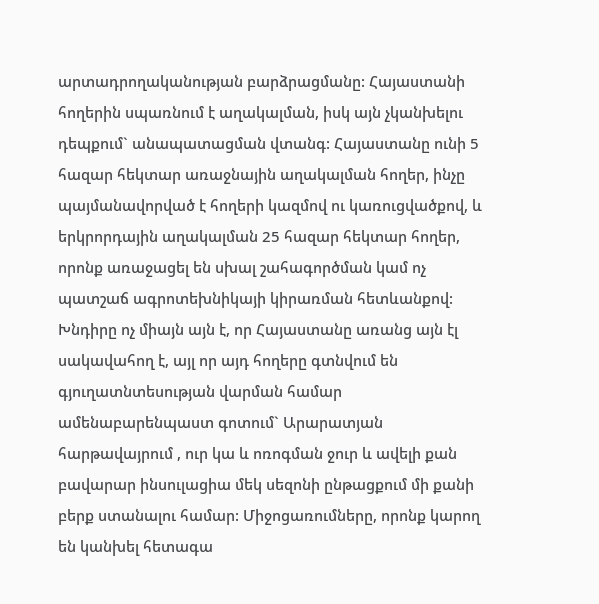արտադրողականության բարձրացմանը: Հայաստանի հողերին սպառնում է աղակալման, իսկ այն չկանխելու դեպքում` անապատացման վտանգ: Հայաստանը ունի 5 հազար հեկտար առաջնային աղակալման հողեր, ինչը պայմանավորված է հողերի կազմով ու կառուցվածքով, և երկրորդային աղակալման 25 հազար հեկտար հողեր, որոնք առաջացել են սխալ շահագործման կամ ոչ պատշաճ ագրոտեխնիկայի կիրառման հետևանքով: Խնդիրը ոչ միայն այն է, որ Հայաստանը առանց այն էլ սակավահող է, այլ որ այդ հողերը գտնվում են գյուղատնտեսության վարման համար ամենաբարենպաստ գոտում` Արարատյան հարթավայրում , ուր կա և ոռոգման ջուր և ավելի քան բավարար ինսուլացիա մեկ սեզոնի ընթացքում մի քանի բերք ստանալու համար: Միջոցառումները, որոնք կարող են կանխել հետագա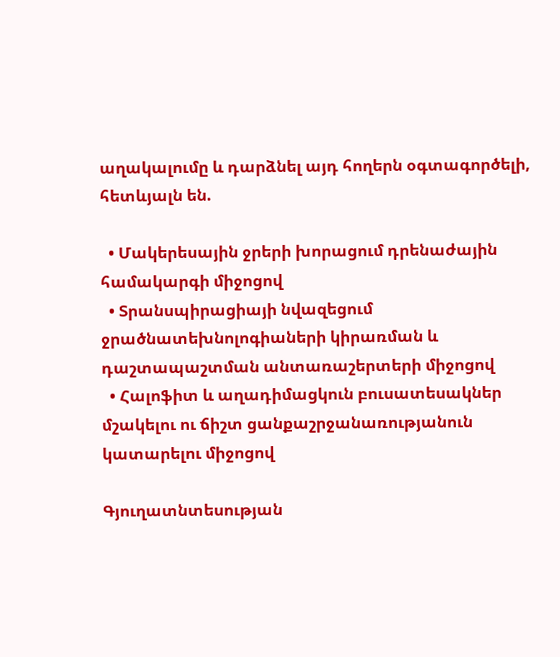աղակալումը և դարձնել այդ հողերն օգտագործելի, հետևյալն են.

  • Մակերեսային ջրերի խորացում դրենաժային համակարգի միջոցով
  • Տրանսպիրացիայի նվազեցում ջրածնատեխնոլոգիաների կիրառման և դաշտապաշտման անտառաշերտերի միջոցով
  • Հալոֆիտ և աղադիմացկուն բուսատեսակներ մշակելու ու ճիշտ ցանքաշրջանառությանուն կատարելու միջոցով

Գյուղատնտեսության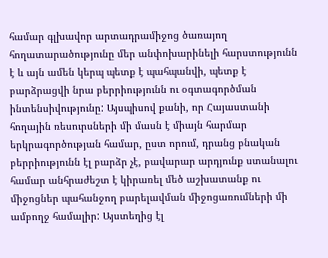համար գլխավոր արտադրամիջոց ծառայող հողատարածությունը մեր անփոխարինելի հարստությունն է և այն ամեն կերպ պետք է պահպանվի, պետք է բարձրացվի նրա բերրիությունն ու օգտագործման ինտենսիվությունը: Այսպիսով քանի, որ Հայաստանի հողային ռեսուրսների մի մասն է միայն հարմար երկրագործության համար, ըստ որում, դրանց բնական բերրիությունն էլ բարձր չէ, բավարար արդյունք ստանալու համար անհրաժեշտ է կիրառել մեծ աշխատանք ու միջոցներ պահանջող բարելավման միջոցառումների մի ամբողջ համալիր: Այստեղից էլ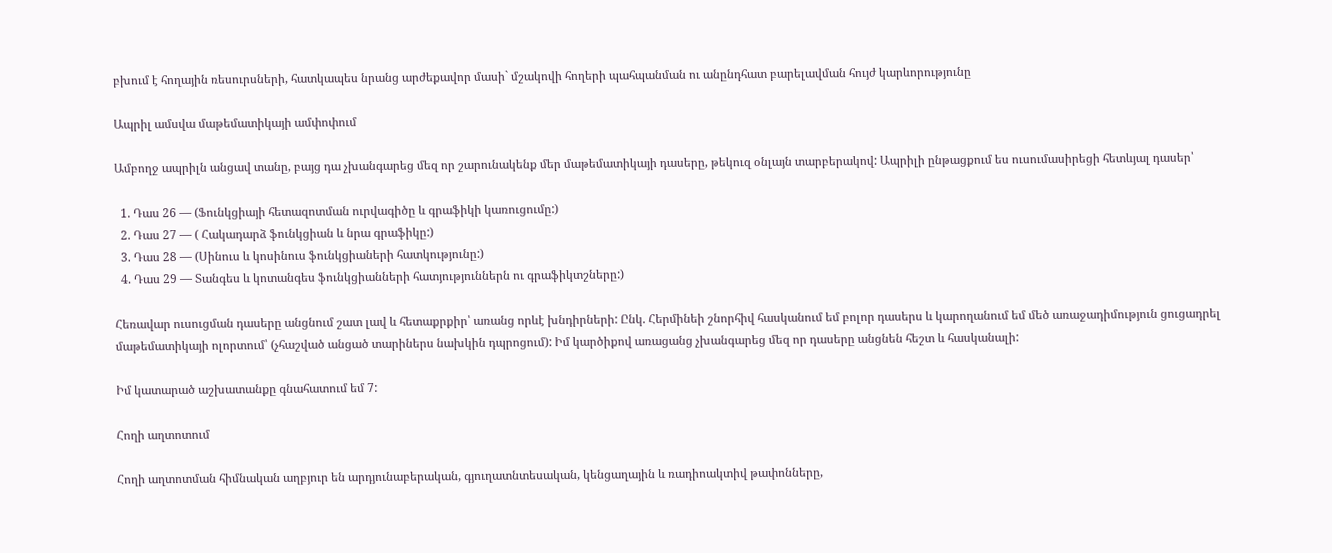բխում է հողային ռեսուրսների, հատկապես նրանց արժեքավոր մասի` մշակովի հողերի պահպանման ու անընդհատ բարելավման հույժ կարևորությունը

Ապրիլ ամսվա մաթեմատիկայի ամփոփում

Ամբողջ ապրիլն անցավ տանը, բայց դա չխանգարեց մեզ որ շարունակենք մեր մաթեմատիկայի դասերը, թեկուզ օնլայն տարբերակով: Ապրիլի ընթացքում ես ուսումասիրեցի հետևյալ դասեր՝

  1. Դաս 26 — (Ֆունկցիայի հետազոտման ուրվագիծը և գրաֆիկի կառուցումը:)
  2. Դաս 27 — ( Հակադարձ ֆունկցիան և նրա գրաֆիկը:)
  3. Դաս 28 — (Սինուս և կոսինուս ֆունկցիաների հատկությունը:)
  4. Դաս 29 — Տանգես և կոտանգես ֆունկցիանների հատյություններն ու գրաֆիկտշները:)

Հեռավար ուսուցման դասերը անցնում շատ լավ և հետաքրքիր՝ առանց որևէ խնդիրների: Ընկ. Հերմինեի շնորհիվ հասկանում եմ բոլոր դասերս և կարողանում եմ մեծ առաջադիմություն ցուցադրել մաթեմատիկայի ոլորտում՝ (չհաշված անցած տարիներս նախկին դպրոցում): Իմ կարծիքով առացանց չխանգարեց մեզ որ դասերը անցնեն հեշտ և հասկանալի:

Իմ կատարած աշխատանքը գնահատում եմ 7:

Հողի աղտոտում

Հողի աղտոտման հիմնական աղբյուր են արդյունաբերական, գյուղատնտեսական, կենցաղային և ռադիոակտիվ թափոնները,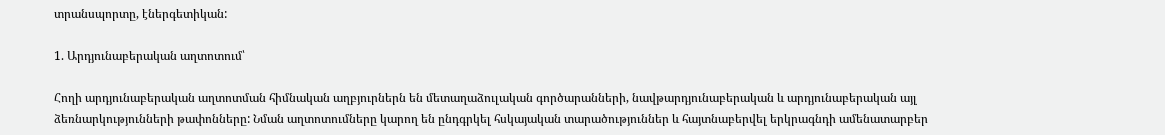տրանսպորտը, էներգետիկան:

1. Արդյունաբերական աղտոտում՝

Հողի արդյունաբերական աղտոտման հիմնական աղբյուրներն են մետաղաձուլական գործարանների, նավթարդյունաբերական և արդյունաբերական այլ ձեռնարկությունների թափոնները: Նման աղտոտումները կարող են ընդգրկել հսկայական տարածություններ և հայտնաբերվել երկրագնդի ամենատարբեր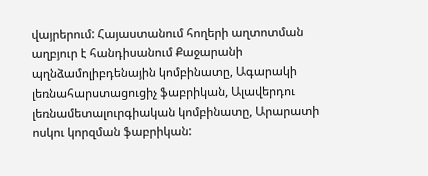վայրերում: Հայաստանում հողերի աղտոտման աղբյուր է հանդիսանում Քաջարանի պղնձամոլիբդենային կոմբինատը, Ագարակի լեռնահարստացուցիչ ֆաբրիկան, Ալավերդու լեռնամետալուրգիական կոմբինատը, Արարատի ոսկու կորզման ֆաբրիկան: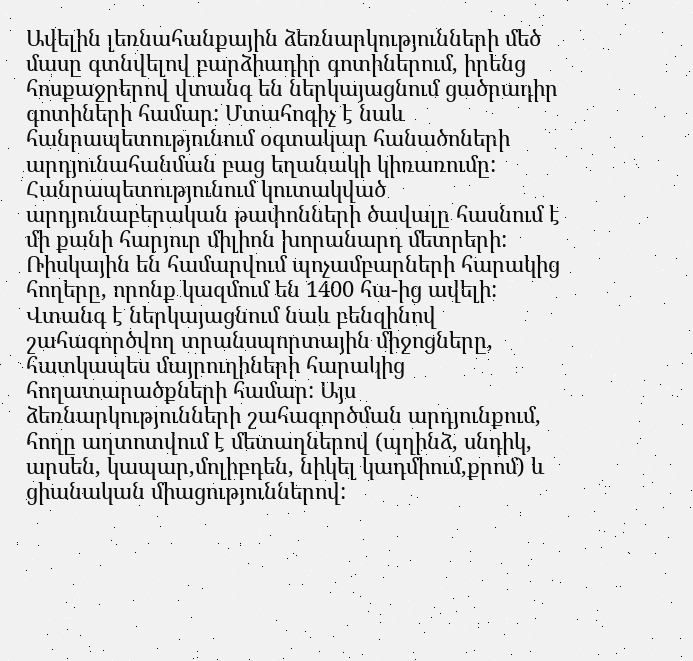Ավելին լեռնահանքային ձեռնարկությունների մեծ մասը գտնվելով բարձիադիր գոտիներում, իրենց հոսքաջրերով վտանգ են ներկայացնում ցածրադիր գոտիների համար: Մտահոգիչ է նաև հանրապետությունում օգտակար հանածոների արդյունահանման բաց եղանակի կիռառումը: Հանրապետությունում կուտակված արդյունաբերական թափոնների ծավալը հասնում է մի քանի հարյուր միլիոն խորանարդ մետրերի: Ռիսկային են համարվում պոչամբարների հարակից հողերը, որոնք կազմում են 1400 հա-ից ավելի: Վտանգ է ներկայացնում նաև բենզինով շահագործվող տրանսպորտային միջոցները, հատկապես մայրուղիների հարակից հողատարածքների համար: Այս ձեռնարկությունների շահագործման արդյունքում, հողը աղտոտվում է մետաղներով (պղինձ, սնդիկ, արսեն, կապար,մոլիբդեն, նիկել կադմիում,քրոմ) և ցիանական միացություններով: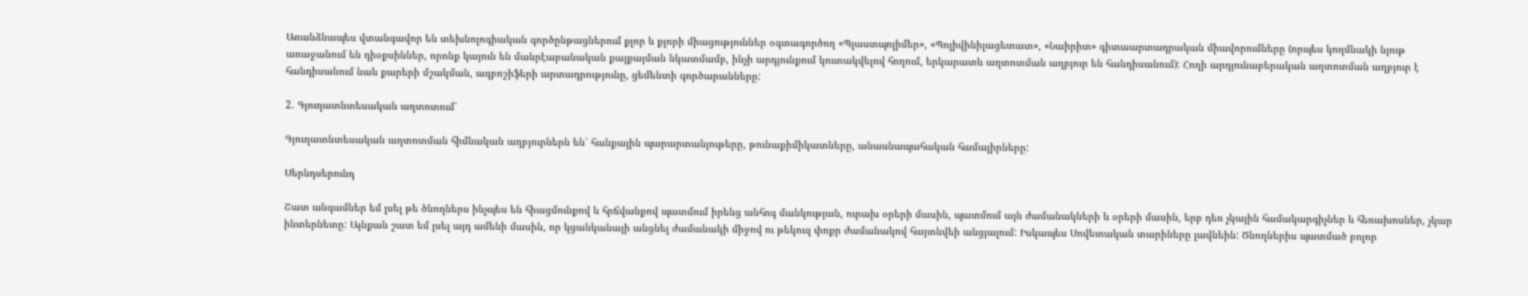Առանձնապես վտանգավոր են տեխնոլոգիական գործընթացներում քլոր և քլորի միացություններ օգտագործող «Պլաստպոլիմեր», «Պոլիվինիլացետատ», «Նաիրիտ» գիտաարտադրական միավորումները (որպես կողմնակի նյութ առաջանում են դիօքսիններ, որոնք կայուն են մանրէաբանական քայքայման նկատմամբ, ինչի արդյունքում կուտակվելով հողում, երկարատև աղտոտման աղբյուր են հանդիսանում): Հողի արդյունաբերական աղտոտման աղբյուր է հանդիսանում նաև քարերի մշակման, ազբոշիֆերի արտադրությունը, ցեմենտի գործարանները:

2. Գյուղատնտեսական աղտոտում՝

Գյուղատնտեսական աղտոտման հիմնական աղբյուրներն են՝ հանքային պարարտանյութերը, թունաքիմիկատները, անասնապահական համալիրները:

Սերնդսերունդ

Շատ անգամներ եմ լսել թե ծնողներս ինչպես են հիացմունքով և հրճվանքով պատմում իրենց անհոգ մանկության, ուրախ օրերի մասին, պատմում այն ժամանակների և օրերի մասին, երբ դեռ չկային համակարգիչներ և հեռախոսներ, չկար ինտերնետը: Այնքան շատ եմ լսել այդ ամենի մասին, որ կցանկանայի անցնել ժամանակի միջով ու թեկուզ փոքր ժամանակով հայտնվեի անցյալում: Իսկապես Սովետական տարիները լավնեին: Ծնողներիս պատմած բոլոր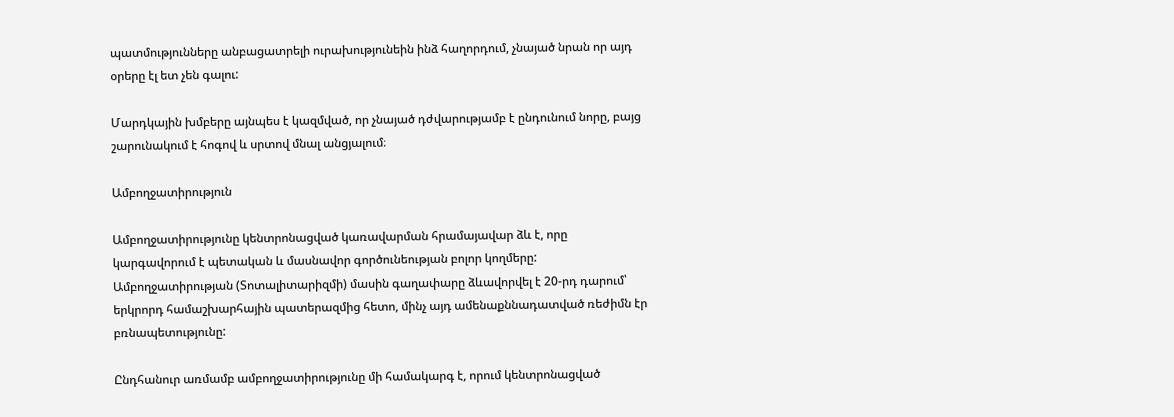պատմությունները անբացատրելի ուրախությունեին ինձ հաղորդում, չնայած նրան որ այդ օրերը էլ ետ չեն գալու:

Մարդկային խմբերը այնպես է կազմված, որ չնայած դժվարությամբ է ընդունում նորը, բայց շարունակում է հոգով և սրտով մնալ անցյալում։

Ամբողջատիրություն

Ամբողջատիրությունը կենտրոնացված կառավարման հրամայավար ձև է, որը կարգավորում է պետական և մասնավոր գործունեության բոլոր կողմերը: Ամբողջատիրության (Տոտալիտարիզմի) մասին գաղափարը ձևավորվել է 20-րդ դարում՝ երկրորդ համաշխարհային պատերազմից հետո, մինչ այդ ամենաքննադատված ռեժիմն էր բռնապետությունը:

Ընդհանուր առմամբ ամբողջատիրությունը մի համակարգ է, որում կենտրոնացված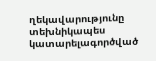ղեկավարությունը տեխնիկապես կատարելագործված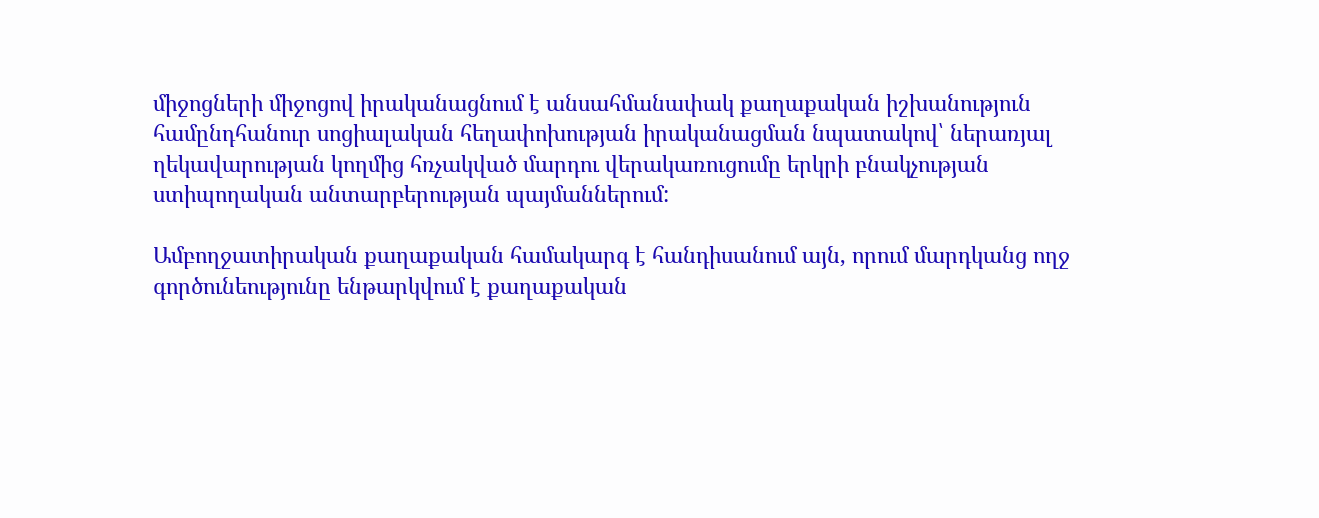միջոցների միջոցով իրականացնում է անսահմանափակ քաղաքական իշխանություն համընդհանուր սոցիալական հեղափոխության իրականացման նպատակով՝ ներառյալ ղեկավարության կողմից հռչակված մարդու վերակառուցումը երկրի բնակչության ստիպողական անտարբերության պայմաններում:

Ամբողջատիրական քաղաքական համակարգ է հանդիսանում այն, որում մարդկանց ողջ գործունեությունը ենթարկվում է քաղաքական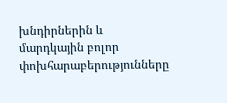խնդիրներին և մարդկային բոլոր փոխհարաբերությունները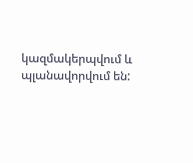կազմակերպվում և պլանավորվում են: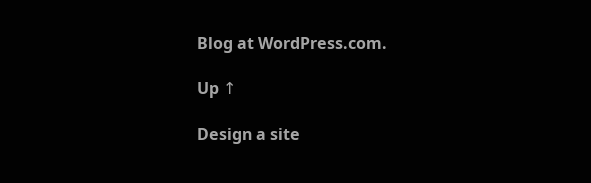Blog at WordPress.com.

Up ↑

Design a site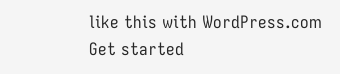like this with WordPress.com
Get started